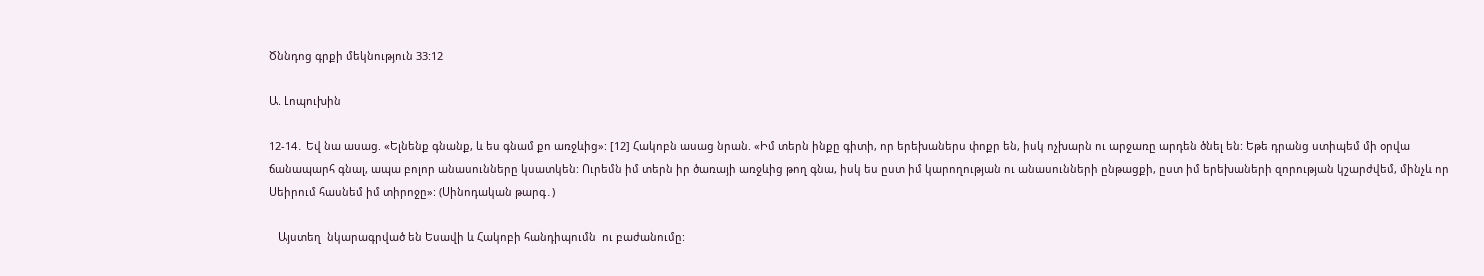Ծննդոց գրքի մեկնություն 33:12

Ա. Լոպուխին

12-14․ Եվ նա ասաց. «Ելնենք գնանք, և ես գնամ քո առջևից»: [12] Հակոբն ասաց նրան. «Իմ տերն ինքը գիտի, որ երեխաներս փոքր են, իսկ ոչխարն ու արջառը արդեն ծնել են: Եթե դրանց ստիպեմ մի օրվա ճանապարհ գնալ, ապա բոլոր անասունները կսատկեն: Ուրեմն իմ տերն իր ծառայի առջևից թող գնա, իսկ ես ըստ իմ կարողության ու անասունների ընթացքի, ըստ իմ երեխաների զորության կշարժվեմ, մինչև որ Սեիրում հասնեմ իմ տիրոջը»: (Սինոդական թարգ․)

   Այստեղ  նկարագրված են Եսավի և Հակոբի հանդիպումն  ու բաժանումը: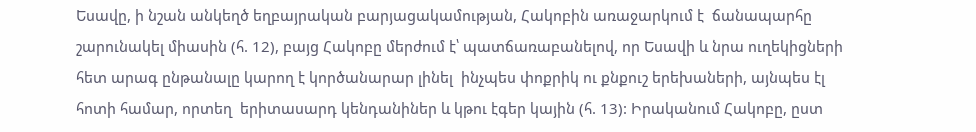Եսավը, ի նշան անկեղծ եղբայրական բարյացակամության, Հակոբին առաջարկում է  ճանապարհը շարունակել միասին (հ. 12), բայց Հակոբը մերժում է՝ պատճառաբանելով, որ Եսավի և նրա ուղեկիցների հետ արագ ընթանալը կարող է կործանարար լինել  ինչպես փոքրիկ ու քնքուշ երեխաների, այնպես էլ հոտի համար, որտեղ  երիտասարդ կենդանիներ և կթու էգեր կային (հ. 13): Իրականում Հակոբը, ըստ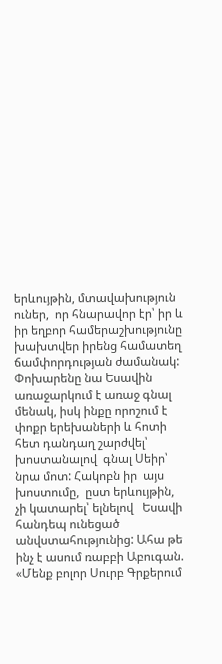երևույթին, մտավախություն ուներ,  որ հնարավոր էր՝ իր և իր եղբոր համերաշխությունը  խախտվեր իրենց համատեղ ճամփորդության ժամանակ: Փոխարենը նա Եսավին առաջարկում է առաջ գնալ մենակ, իսկ ինքը որոշում է փոքր երեխաների և հոտի հետ դանդաղ շարժվել՝  խոստանալով  գնալ Սեիր՝ նրա մոտ: Հակոբն իր  այս խոստումը,  ըստ երևույթին, չի կատարել՝ ելնելով   Եսավի հանդեպ ունեցած անվստահությունից: Ահա թե ինչ է ասում ռաբբի Աբուգան. «Մենք բոլոր Սուրբ Գրքերում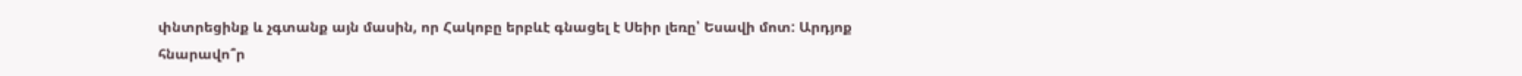փնտրեցինք և չգտանք այն մասին, որ Հակոբը երբևէ գնացել է Սեիր լեռը՝ Եսավի մոտ: Արդյոք հնարավո՞ր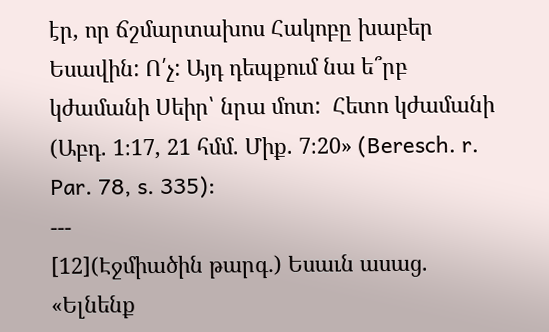էր, որ ճշմարտախոս Հակոբը խաբեր Եսավին: Ո՛չ: Այդ դեպքում նա ե՞րբ կժամանի Սեիր՝ նրա մոտ:  Հետո կժամանի (Աբդ. 1։17, 21 հմմ. Միք. 7։20» (Beresch. r. Par. 78, s. 335):
---
[12](Էջմիածին թարգ․) Եսաւն ասաց. «Ելնենք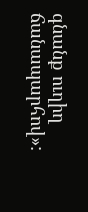գնանք ուղիղ ճանապարհով»: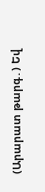(Արարատ թարգ․) Եվ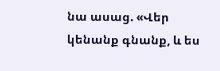նա ասաց. «Վեր կենանք գնանք, և ես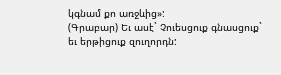կգնամ քո առջևից»:
(Գրաբար) Եւ ասէ` Չուեսցուք գնասցուք` եւ երթիցուք զուղորդն: